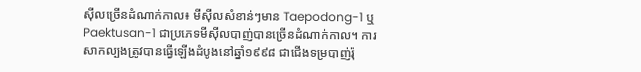ស៊ីលច្រើនដំណាក់កាល៖ មីស៊ីលសំខាន់ៗមាន Taepodong-1 ឬ Paektusan-1 ជាប្រភេទមីស៊ីលបាញ់បានច្រើនដំណាក់កាល។ ការសាកល្បងត្រូវបានធ្វើឡើងដំបូងនៅឆ្នាំ១៩៩៨ ជាជើងទម្របាញ់រ៉ុ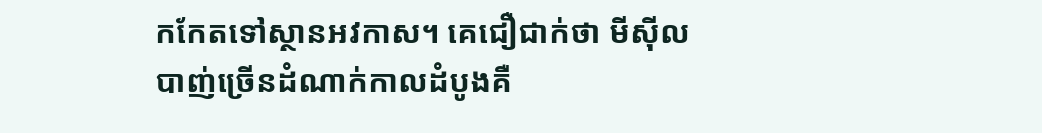កកែតទៅស្ថានអវកាស។ គេជឿជាក់ថា មីស៊ីលបាញ់ច្រើនដំណាក់កាលដំបូងគឺ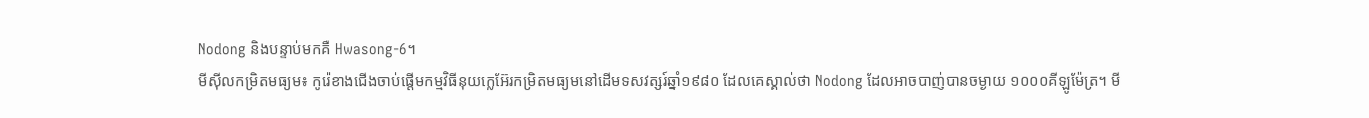Nodong និងបន្ទាប់មកគឺ Hwasong-6។
មីស៊ីលកម្រិតមធ្យម៖ កូរ៉េខាងជើងចាប់ផ្ដើមកម្មវិធីនុយក្លេអ៊ែរកម្រិតមធ្យមនៅដើមទសវត្សរ៍ឆ្នាំ១៩៨០ ដែលគេស្គាល់ថា Nodong ដែលអាចបាញ់បានចម្ងាយ ១០០០គីឡូម៉ែត្រ។ មី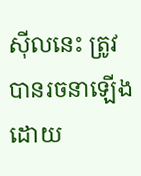ស៊ីលនេះ ត្រូវបានរចនាឡើងដោយ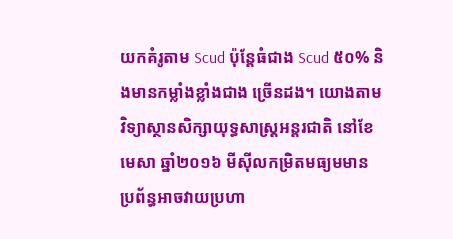យកគំរូតាម Scud ប៉ុន្តែធំជាង Scud ៥០% និងមានកម្លាំងខ្លាំងជាង ច្រើនដង។ យោងតាមវិទ្យាស្ថានសិក្សាយុទ្ធសាស្ត្រអន្តរជាតិ នៅខែមេសា ឆ្នាំ២០១៦ មីស៊ីលកម្រិតមធ្យមមានប្រព័ន្ធអាចវាយប្រហា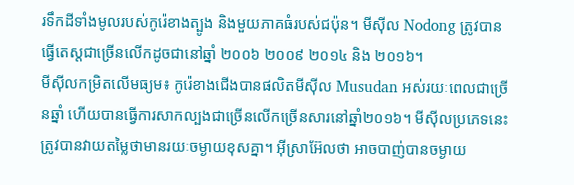រទឹកដីទាំងមូលរបស់កូរ៉េខាងត្បូង និងមួយភាគធំរបស់ជប៉ុន។ មីស៊ីល Nodong ត្រូវបានធ្វើតេស្ដជាច្រើនលើកដូចជានៅឆ្នាំ ២០០៦ ២០០៩ ២០១៤ និង ២០១៦។
មីស៊ីលកម្រិតលើមធ្យម៖ កូរ៉េខាងជើងបានផលិតមីស៊ីល Musudan អស់រយៈពេលជាច្រើនឆ្នាំ ហើយបានធ្វើការសាកល្បងជាច្រើនលើកច្រើនសារនៅឆ្នាំ២០១៦។ មីស៊ីលប្រភេទនេះ ត្រូវបានវាយតម្លៃថាមានរយៈចម្ងាយខុសគ្នា។ អ៊ីស្រាអ៊ែលថា អាចបាញ់បានចម្ងាយ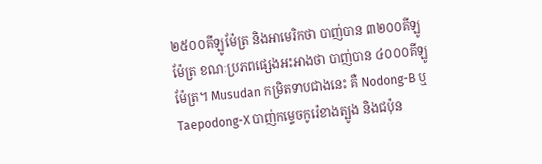២៥០០គីឡូម៉ែត្រ និងអាមេរិកថា បាញ់បាន ៣២០០គីឡូម៉ែត្រ ខណៈប្រភពផ្សេងអះអាងថា បាញ់បាន ៤០០០គីឡូម៉ែត្រ។ Musudan កម្រិតទាបជាងនេះ គឺ Nodong-B ឬ Taepodong-X បាញ់កម្ទេចកូរ៉េខាងត្បូង និងជប៉ុន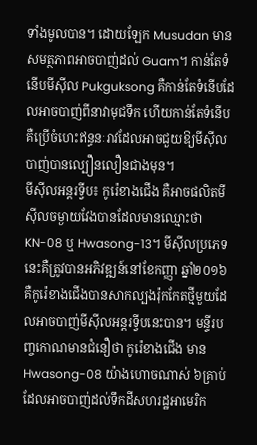ទាំងមូលបាន។ ដោយឡែក Musudan មានសមត្ថភាពអាចបាញ់ដល់ Guam។ កាន់តែទំនើបមីស៊ីល Pukguksong គឺកាន់តែទំនើបដែលអាចបាញ់ពីនាវាមុជទឹក ហើយកាន់តែទំនើបគឺប្រើចំហេះឥន្ធនៈរាវដែលអាចជួយឱ្យមីស៊ីលបាញ់បានល្បឿនលឿនជាងមុន។
មីស៊ីលអន្តរទ្វីប៖ កូរ៉េខាងជើង គឺអាចផលិតមីស៊ីលចម្ងាយវែងបានដែលមានឈ្មោះថា KN-08 ឬ Hwasong-13។ មីស៊ីលប្រភេទនេះគឺត្រូវបានអភិវឌ្ឍន៍នៅខែកញ្ញា ឆ្នាំ២០១៦ គឺកូរ៉េខាងជើងបានសាកល្បងរ៉ុកកែតថ្មីមួយដែលអាចបាញ់មីស៊ីលអន្តរទ្វីបនេះបាន។ មន្ទីរបញ្ចកោណមានជំនឿថា កូរ៉េខាងជើង មាន Hwasong-08 យ៉ាងហោចណាស់ ៦គ្រាប់ ដែលអាចបាញ់ដល់ទឹកដីសហរដ្ឋអាមេរិក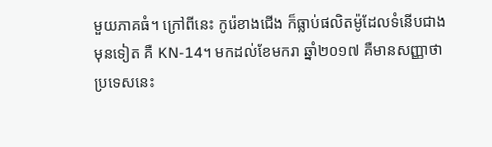មួយភាគធំ។ ក្រៅពីនេះ កូរ៉េខាងជើង ក៏ធ្លាប់ផលិតម៉ូដែលទំនើបជាងមុនទៀត គឺ KN-14។ មកដល់ខែមករា ឆ្នាំ២០១៧ គឺមានសញ្ញាថា ប្រទេសនេះ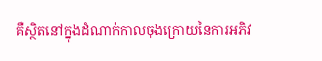គឺស្ថិតនៅក្នុងដំណាក់កាលចុងក្រោយនៃការអភិវ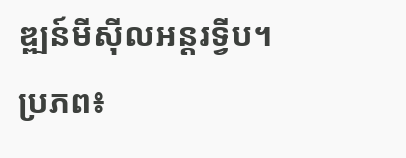ឌ្ឍន៍មីស៊ីលអន្តរទ្វីប។
ប្រភព៖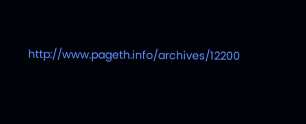http://www.pageth.info/archives/12200